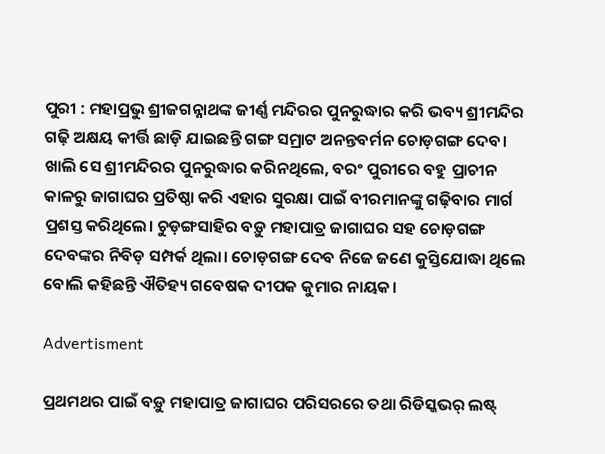ପୁରୀ : ମହାପ୍ରଭୁ ଶ୍ରୀଜଗନ୍ନାଥଙ୍କ ଜୀର୍ଣ୍ଣ ମନ୍ଦିରର ପୁନରୁଦ୍ଧାର କରି ଭବ୍ୟ ଶ୍ରୀମନ୍ଦିର ଗଢ଼ି ଅକ୍ଷୟ କୀର୍ତ୍ତି ଛାଡ଼ି ଯାଇଛନ୍ତି ଗଙ୍ଗ ସମ୍ରାଟ ଅନନ୍ତବର୍ମନ ଚୋଡ଼ଗଙ୍ଗ ଦେବ। ଖାଲି ସେ ଶ୍ରୀମନ୍ଦିରର ପୁନରୁଦ୍ଧାର କରିନଥିଲେ, ବରଂ ପୁରୀରେ ବହୁ ପ୍ରାଚୀନ କାଳରୁ ଜାଗାଘର ପ୍ରତିଷ୍ଠା କରି ଏହାର ସୁରକ୍ଷା ପାଇଁ ବୀରମାନଙ୍କୁ ଗଢ଼ିବାର ମାର୍ଗ ପ୍ରଶସ୍ତ କରିଥିଲେ। ଚୁଡ଼ଙ୍ଗସାହିର ବଡ଼ୁ ମହାପାତ୍ର ଜାଗାଘର ସହ ଚୋଡ଼ଗଙ୍ଗ ଦେବଙ୍କର ନିବିଡ଼ ସମ୍ପର୍କ ଥିଲା। ଚୋଡ଼ଗଙ୍ଗ ଦେବ ନିଜେ ଜଣେ କୁସ୍ତିଯୋଦ୍ଧା ଥିଲେ ବୋଲି କହିଛନ୍ତି ଐତିହ୍ୟ ଗବେଷକ ଦୀପକ କୁମାର ନାୟକ।

Advertisment

ପ୍ରଥମଥର ପାଇଁ ବଡ଼ୁ ମହାପାତ୍ର ଜାଗାଘର ପରିସରରେ ତଥା ରିଡିସ୍କଭର୍‌ ଲଷ୍ଟ୍‌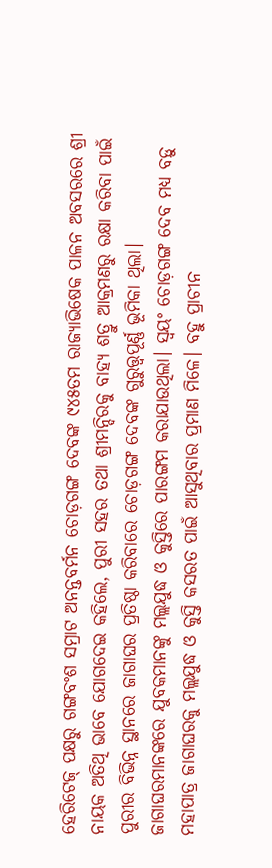ହେରିଟେଜ୍‌ ପକ୍ଷରୁ ଗଙ୍ଗବଂଶ ସମ୍ରାଟ ଅନନ୍ତବର୍ମନ ଚୋଡ଼ଗଙ୍ଗ ଦେବଙ୍କ ୯୪୫ତମ ରାଜ୍ୟାଭିଷେକ ପାଳନ ଅବସରରେ ଶ୍ରୀ ନାୟକ ଅତିଥି ଭାବେ ‌ଯୋଗଦେଇ କହିଲେ, ପୁରୀ ସହର ତଥା ଶ୍ରୀମନ୍ଦିରକୁ ବାହ୍ୟ ଶତ୍ରୁ ଆକ୍ରମଣରୁ ରକ୍ଷା କରିବା ପାଇଁ ପୁରୀର ବିଭିନ୍ନ ସ୍ଥାନରେ ଜାଗାଘର ପ୍ରତିଷ୍ଠା କରିବାରେ ଚୋଡ଼ଗଙ୍ଗ ଦେବଙ୍କ ଗୁରୁତ୍ତ୍ବପୂର୍ଣ୍ଣ ଭୂମିକା ଥିଲା। ଜାଗାଘରମାନଙ୍କରେ ଯୁବକମାନଙ୍କୁ ମଲ୍ଲଯୁଦ୍ଧ ଓ କୁସ୍ତିରେ ପାରଙ୍ଗମ କରାଯାଉଥିଲା। ସ୍ବୟଂ ଚୋଡ଼ଗଙ୍ଗ ଦେବ ମଧ୍ୟ ବଡ଼ୁ ମହାପାତ୍ର ଜାଗାଘରକୁ ମଲ୍ଲଯୁଦ୍ଧ ଓ କୁସ୍ତି କସରତ ପାଇଁ ଆସୁଥିବାର ପ୍ରମାଣ ମିଳେ। ବହୁ ପ୍ରାଚୀନ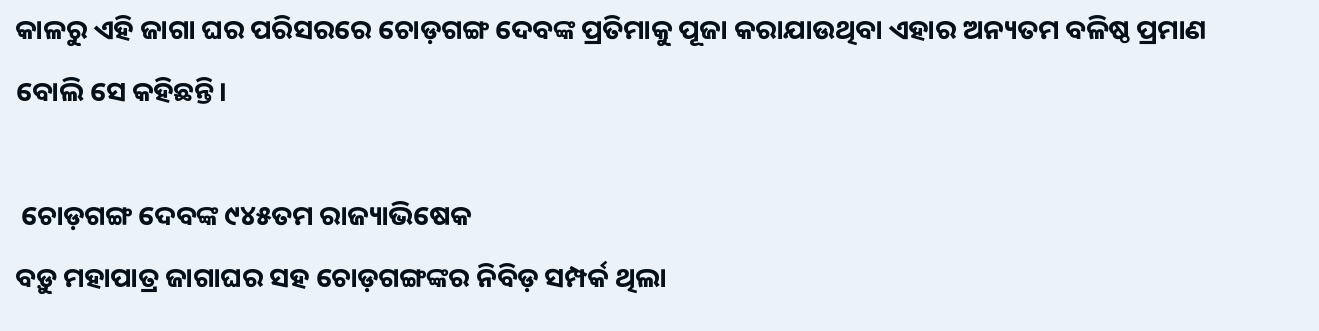କାଳରୁ ଏହି ଜାଗା ଘର ପରିସରରେ ଚୋଡ଼ଗଙ୍ଗ ଦେବଙ୍କ ପ୍ରତିମାକୁ ପୂଜା କରାଯାଉଥିବା ଏହାର ଅନ୍ୟତମ ବଳିଷ୍ଠ ପ୍ରମାଣ ବୋଲି ସେ କହିଛନ୍ତି।

 ଚୋଡ଼ଗଙ୍ଗ ଦେବଙ୍କ ୯୪୫ତମ ରାଜ୍ୟାଭିଷେକ
ବଡ଼ୁ ମହାପାତ୍ର ଜାଗାଘର ସହ ଚୋଡ଼ଗଙ୍ଗଙ୍କର ନିବିଡ଼ ସମ୍ପର୍କ ଥିଲା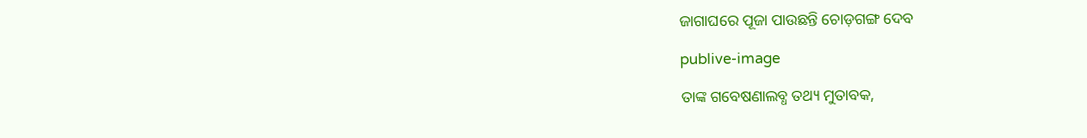ଜାଗାଘରେ ପୂଜା ପାଉଛନ୍ତି ଚୋଡ଼ଗଙ୍ଗ ଦେବ

publive-image

ତାଙ୍କ ଗବେଷଣାଲବ୍ଧ ତଥ୍ୟ ମୁତାବକ,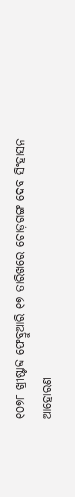୧୦୭୮ ଖ୍ରୀଷ୍ଟାବ୍ଦ ଫେବ୍ରୁଆରି ୧୭ ତାରିଖରେ ଚୋଡ଼ଗଙ୍ଗ ଦେବ ସିଂହାସନ ଆହୋରଣ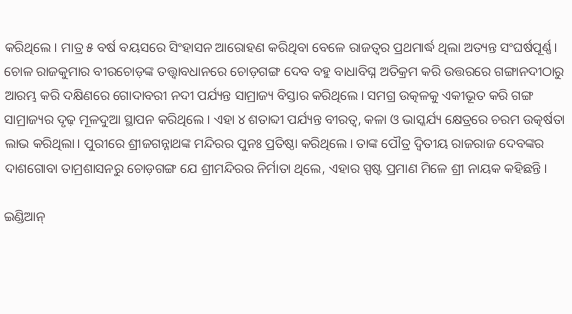କରିଥିଲେ। ମାତ୍ର ୫ ବର୍ଷ ବୟସରେ ସିଂହାସନ ଆରୋହଣ କରିଥିବା ବେଳେ ରାଜତ୍ବର ପ୍ରଥମାର୍ଦ୍ଧ ଥିଲା ଅତ୍ୟନ୍ତ ସଂଘର୍ଷପୂର୍ଣ୍ଣ। ଚୋଳ ରାଜକୁମାର ବୀରଚୋଡ଼ଙ୍କ ତତ୍ତ୍ବାବଧାନରେ ଚୋଡ଼ଗଙ୍ଗ ଦେବ ବହୁ ବାଧାବିଘ୍ନ ଅତିକ୍ରମ କରି ଉତ୍ତରରେ ଗଙ୍ଗାନଦୀଠାରୁ ଆରମ୍ଭ କରି ଦକ୍ଷିଣରେ ଗୋଦାବରୀ ନଦୀ ପର୍ଯ୍ୟନ୍ତ ସାମ୍ରାଜ୍ୟ ବିସ୍ତାର କରିଥିଲେ। ସମଗ୍ର ଉତ୍କଳକୁ ଏକୀଭୂତ କରି ଗଙ୍ଗ ସାମ୍ରାଜ୍ୟର ଦୃଢ଼ ମୂଳଦୁଆ ସ୍ଥାପନ କରିଥିଲେ। ଏହା ୪ ଶତାବ୍ଦୀ ପର୍ଯ୍ୟନ୍ତ ବୀରତ୍ବ, କଳା ଓ ଭାସ୍କର୍ଯ୍ୟ କ୍ଷେତ୍ରରେ ଚରମ ଉତ୍କର୍ଷତା ଲାଭ କରିଥିଲା। ପୁରୀରେ ଶ୍ରୀଜଗନ୍ନାଥଙ୍କ ମନ୍ଦିରର ପୁନଃ ପ୍ରତିଷ୍ଠା କରିଥିଲେ। ତାଙ୍କ ପୌତ୍ର ଦ୍ବିତୀୟ ରାଜରାଜ ଦେବଙ୍କର ଦାଶଗୋବା ତାମ୍ରଶାସନରୁ ଚୋଡ଼ଗଙ୍ଗ ଯେ ଶ୍ରୀମନ୍ଦିରର ନିର୍ମାତା ଥିଲେ, ଏହାର ସ୍ପଷ୍ଟ ପ୍ରମାଣ ମିଳେ ଶ୍ରୀ ନାୟକ କହିଛନ୍ତି।

ଇଣ୍ଡିଆନ୍‌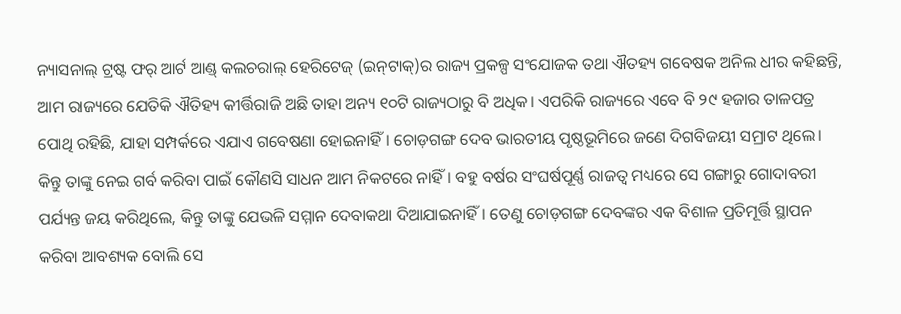ନ୍ୟାସନାଲ୍‌ ଟ୍ରଷ୍ଟ ଫର୍‌ ଆର୍ଟ ଆଣ୍ଡ୍‌ କଲଚରାଲ୍‌ ହେରିଟେଜ୍‌ (ଇନ୍‌ଟାକ୍)ର ରାଜ୍ୟ ପ୍ରକଳ୍ପ ସଂଯୋଜକ ତଥା ଐତହ୍ୟ ଗବେଷକ ଅନିଲ ଧୀର କହିଛନ୍ତି, ଆମ ରାଜ୍ୟରେ ଯେତିକି ଐତିହ୍ୟ କୀର୍ତ୍ତିରାଜି ଅଛି ତାହା ଅନ୍ୟ ୧୦ଟି ରାଜ୍ୟଠାରୁ ବି ଅଧିକ। ଏପରିକି ରାଜ୍ୟରେ ଏବେ ବି ୨୯ ହଜାର ତାଳପତ୍ର ପୋଥି ରହିଛି, ଯାହା ସମ୍ପର୍କରେ ଏଯାଏ ଗବେଷଣା ହୋଇନାହିଁ। ଚୋଡ଼ଗଙ୍ଗ ଦେବ ଭାରତୀୟ ପୃଷ୍ଠଭୂମିରେ ଜଣେ ଦିଗବିଜୟୀ ସମ୍ରାଟ ଥିଲେ। କିନ୍ତୁ ତାଙ୍କୁ ନେଇ ଗର୍ବ କରିବା ପାଇଁ କୌଣସି ସାଧନ ଆମ ନିକଟରେ ନାହିଁ। ବହୁ ବର୍ଷର ସଂଘର୍ଷପୂର୍ଣ୍ଣ ରାଜତ୍ବ ମଧ୍ୟରେ ସେ ଗଙ୍ଗାରୁ ଗୋଦାବରୀ ପର୍ଯ୍ୟନ୍ତ ଜୟ କରିଥିଲେ, କିନ୍ତୁ ତାଙ୍କୁ ଯେଭଳି ସମ୍ମାନ ଦେବାକଥା ଦିଆଯାଇନାହିଁ। ତେଣୁ ଚୋଡ଼ଗଙ୍ଗ ଦେବଙ୍କର ଏକ ବିଶାଳ ପ୍ରତିମୂର୍ତ୍ତି ସ୍ଥାପନ କରିବା ଆବଶ୍ୟକ ବୋଲି ସେ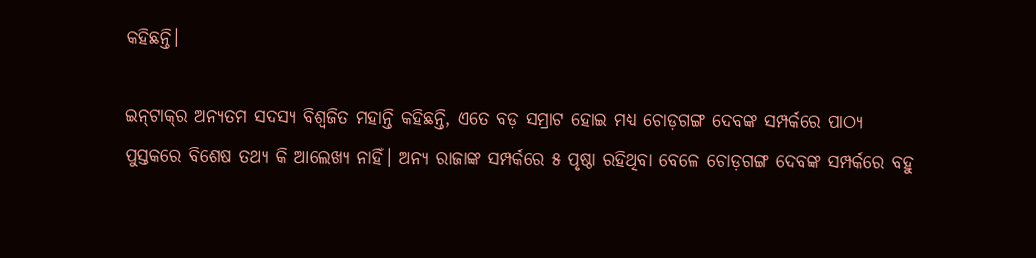କହିଛନ୍ତି।

ଇନ୍‌ଟାକ୍‌ର ଅନ୍ୟତମ ସଦସ୍ୟ ବିଶ୍ବଜିତ ମହାନ୍ତି କହିଛନ୍ତି, ଏତେ ବଡ଼ ସମ୍ରାଟ ହୋଇ ମଧ୍ୟ ଚୋଡ଼ଗଙ୍ଗ ଦେବଙ୍କ ସମ୍ପର୍କରେ ପାଠ୍ୟ ପୁସ୍ତକରେ ବିଶେଷ ତଥ୍ୟ କି ଆଲେଖ୍ୟ ନାହିଁ। ଅନ୍ୟ ରାଜାଙ୍କ ସମ୍ପର୍କରେ ୫ ପୃଷ୍ଠା ରହିଥିବା ବେଳେ ଚୋଡ଼ଗଙ୍ଗ ଦେବଙ୍କ ସମ୍ପର୍କରେ ବହୁ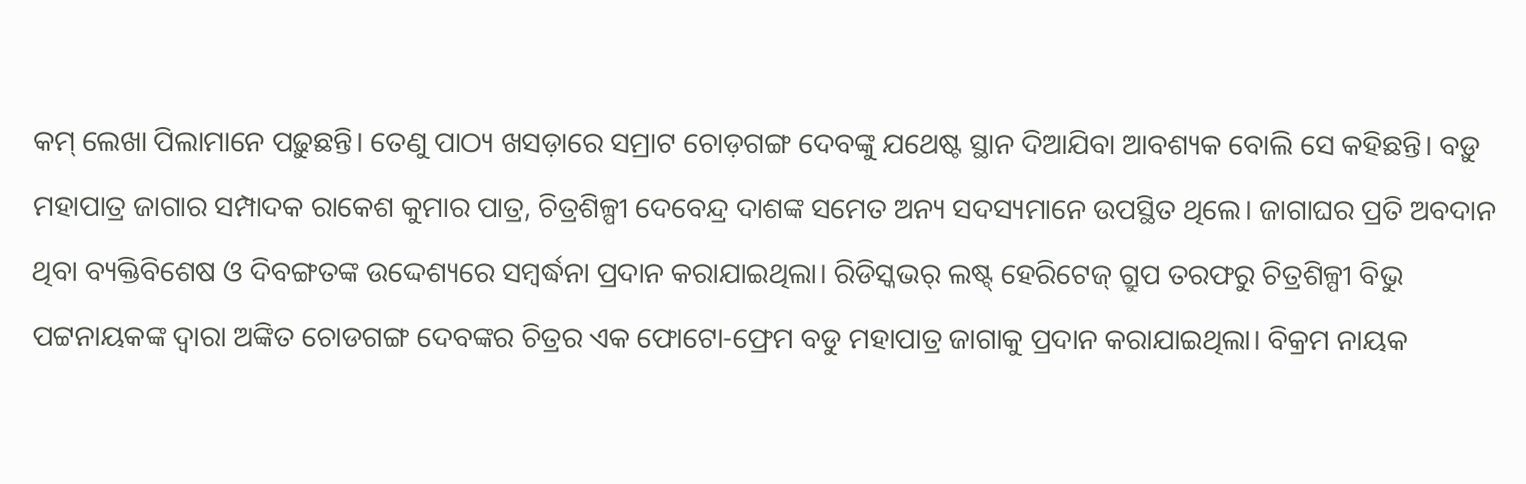କମ୍‌ ଲେଖା ପିଲାମାନେ ପଢ଼ୁଛନ୍ତି। ତେଣୁ ପାଠ୍ୟ ଖସଡ଼ାରେ ସମ୍ରାଟ ଚୋଡ଼ଗଙ୍ଗ ଦେବଙ୍କୁ ଯଥେଷ୍ଟ ସ୍ଥାନ ଦିଆଯିବା ଆବଶ୍ୟକ ବୋଲି ସେ କହିଛନ୍ତି। ବଡ଼ୁ ମହାପାତ୍ର ଜାଗାର ସମ୍ପାଦକ ରାକେଶ କୁମାର ପାତ୍ର, ଚିତ୍ରଶିଳ୍ପୀ ଦେବେନ୍ଦ୍ର ଦାଶଙ୍କ ସମେତ ଅନ୍ୟ ସଦସ୍ୟମାନେ ଉପସ୍ଥିତ ଥିଲେ। ଜାଗାଘର ପ୍ରତି ଅବଦାନ ଥିବା ବ୍ୟକ୍ତିବିଶେଷ ଓ ଦିବଙ୍ଗତଙ୍କ ଉଦ୍ଦେଶ୍ୟରେ ସମ୍ବର୍ଦ୍ଧନା ପ୍ରଦାନ କରାଯାଇଥିଲା। ରିଡିସ୍କଭର‌୍ ଲଷ୍ଟ୍ ହେରିଟେଜ୍ ଗ୍ରୁପ ତରଫରୁ ଚିତ୍ରଶିଳ୍ପୀ ବିଭୁ ପଟ୍ଟନାୟକଙ୍କ ଦ୍ୱାରା ଅଙ୍କିତ ଚୋଡଗଙ୍ଗ ଦେବଙ୍କର ଚିତ୍ରର ଏକ ଫୋଟୋ-ଫ୍ରେମ ବଡୁ ମହାପାତ୍ର ଜାଗାକୁ ପ୍ରଦାନ କରାଯାଇଥିଲା। ବିକ୍ରମ ନାୟକ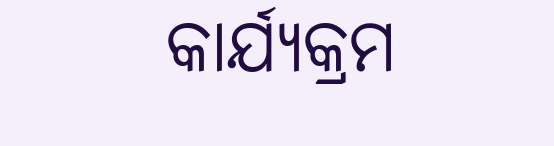କାର୍ଯ୍ୟକ୍ରମ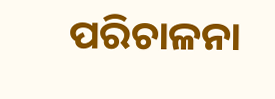ପରିଚାଳନା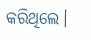କରିଥିଲେ।